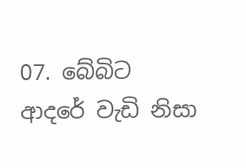07. බේබිට ආදරේ වැඩි නිසා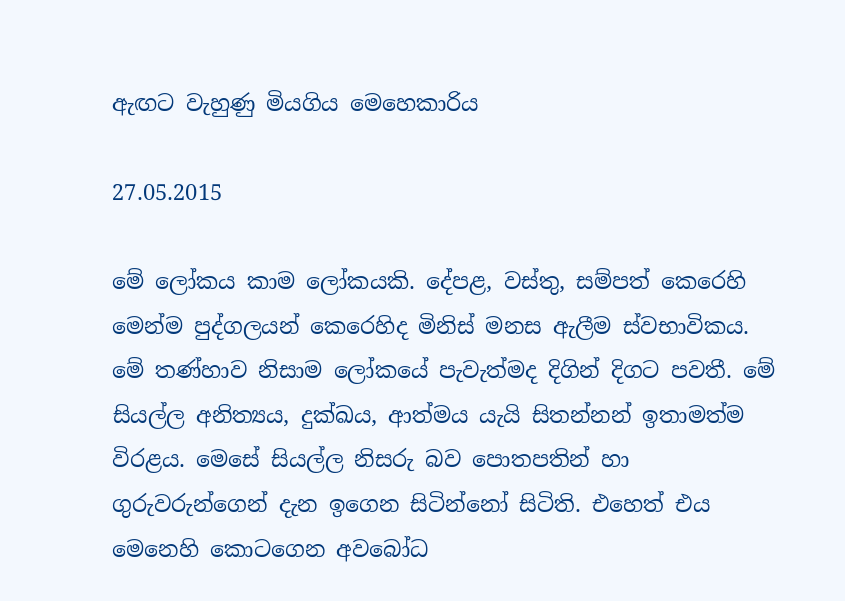ඇඟට වැහුණු මියගිය මෙහෙකාරිය

27.05.2015

මේ ලෝකය කාම ලෝකයකි. දේපළ, වස්තු, සම්පත් කෙරෙහි මෙන්ම පුද්ගලයන් කෙරෙහිද මිනිස් මනස ඇලීම ස්වභාවිකය. මේ තණ්හාව නිසාම ලෝකයේ පැවැත්මද දිගින් දිගට පවතී. මේ සියල්ල අනිත්‍යය, දුක්ඛය, ආත්මය යැයි සිතන්නන් ඉතාමත්ම විරළය. මෙසේ සියල්ල නිසරු බව පොතපතින් හා ගුරුවරුන්ගෙන් දැන ඉගෙන සිටින්නෝ සිටිති. එහෙත් එය මෙනෙහි කොටගෙන අවබෝධ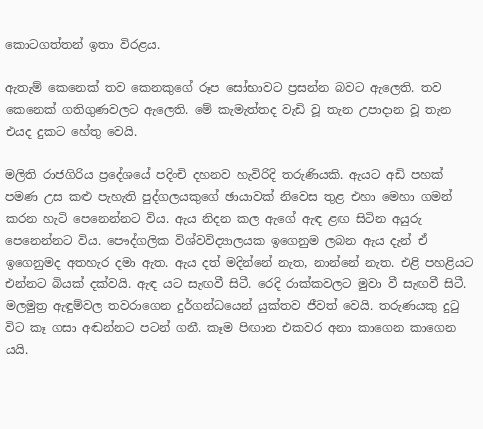කොටගත්තන් ඉතා විරළය.

ඇතැම් කෙනෙක් තව කෙනකුගේ රූප සෝභාවට ප්‍රසන්න බවට ඇලෙති. තව කෙනෙක් ගතිගුණවලට ඇලෙති. මේ කැමැත්තද වැඩි වූ තැන උපාදාන වූ තැන එයද දුකට හේතු වෙයි.

මලිති රාජගිරිය ප්‍රදේශයේ පදිංචි දහනව හැවිරිදි තරුණියකි. ඇයට අඩි පහක් පමණ උස කළු පැහැති පුද්ගලයකුගේ ඡායාවක් නිවෙස තුළ එහා මෙහා ගමන් කරන හැටි පෙනෙන්නට විය. ඇය නිදන කල ඇගේ ඇඳ ළඟ සිටින අයුරු පෙනෙන්නට විය. පෞද්ගලික විශ්වවිද්‍යාලයක ඉගෙනුම ලබන ඇය දැන් ඒ ඉගෙනුමද අතහැර දමා ඇත. ඇය දත් මදින්නේ නැත, නාන්නේ නැත. එළි පහළියට එන්නට බියක් දක්වයි. ඇඳ යට සැඟවී සිටී. රෙදි රාක්කවලට මුවා වී සැඟවී සිටී. මලමුත්‍ර ඇඳුම්වල තවරාගෙන දුර්ගන්ධයෙන් යුක්තව ජීවත් වෙයි. තරුණයකු දුටු විට කෑ ගසා අඬන්නට පටන් ගනී. කෑම පිඟාන එකවර අනා කාගෙන කාගෙන යයි.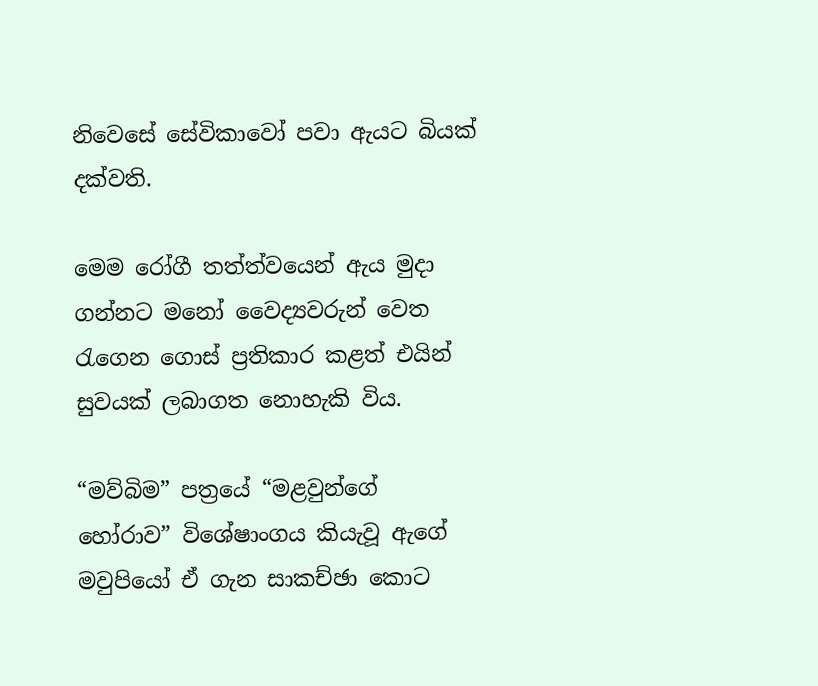නිවෙසේ සේවිකාවෝ පවා ඇයට බියක් දක්වති.

මෙම රෝගී තත්ත්වයෙන් ඇය මුදා ගන්නට මනෝ වෛද්‍යවරුන් වෙත රැගෙන ගොස් ප්‍රතිකාර කළත් එයින් සුවයක් ලබාගත නොහැකි විය.

“මව්බිම” පත්‍රයේ “මළවුන්ගේ හෝරාව” විශේෂාංගය කියැවූ ඇගේ මවුපියෝ ඒ ගැන සාකච්ඡා කොට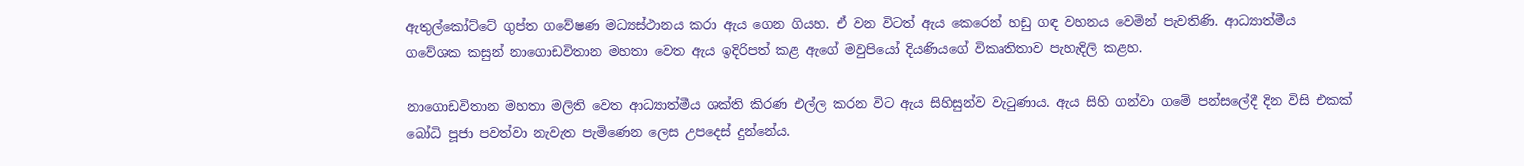ඇතුල්කෝට්ටේ ගුප්ත ගවේෂණ මධ්‍යස්ථානය කරා ඇය ගෙන ගියහ. ඒ වන විටත් ඇය කෙරෙන් හඩු ගඳ වහනය වෙමින් පැවතිණි. ආධ්‍යාත්මීය ගවේශක කසුන් නාගොඩවිතාන මහතා වෙත ඇය ඉදිරිපත් කළ ඇගේ මවුපියෝ දියණියගේ විකෘතිතාව පැහැදිලි කළහ.

නාගොඩවිතාන මහතා මලිති වෙත ආධ්‍යාත්මීය ශක්ති කිරණ එල්ල කරන විට ඇය සිහිසුන්ව වැටුණාය. ඇය සිහි ගන්වා ගමේ පන්සලේදී දින විසි එකක් බෝධි පූජා පවත්වා නැවැත පැමිණෙන ලෙස උපදෙස් දුන්නේය.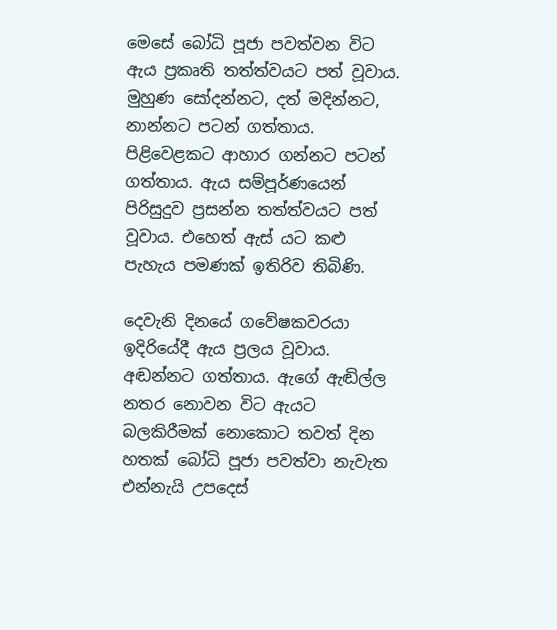මෙසේ බෝධි පූජා පවත්වන විට ඇය ප්‍රකෘති තත්ත්වයට පත් වූවාය. මුහුණ සෝදන්නට, දත් මදින්නට, නාන්නට පටන් ගත්තාය. පිළිවෙළකට ආහාර ගන්නට පටන් ගත්තාය. ඇය සම්පූර්ණයෙන් පිරිසුදුව ප්‍රසන්න තත්ත්වයට පත් වූවාය. එහෙත් ඇස් යට කළු පැහැය පමණක් ඉතිරිව තිබිණි.

දෙවැනි දිනයේ ගවේෂකවරයා ඉදිරියේදී ඇය ප්‍රලය වූවාය. අඬන්නට ගත්තාය. ඇගේ ඇඬිල්ල නතර නොවන විට ඇයට බලකිරීමක් නොකොට තවත් දින හතක් බෝධි පූජා පවත්වා නැවැත එන්නැයි උපදෙස්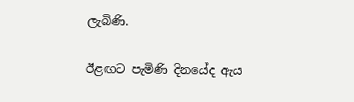ලැබිණි.

ඊළඟට පැමිණි දිනයේද ඇය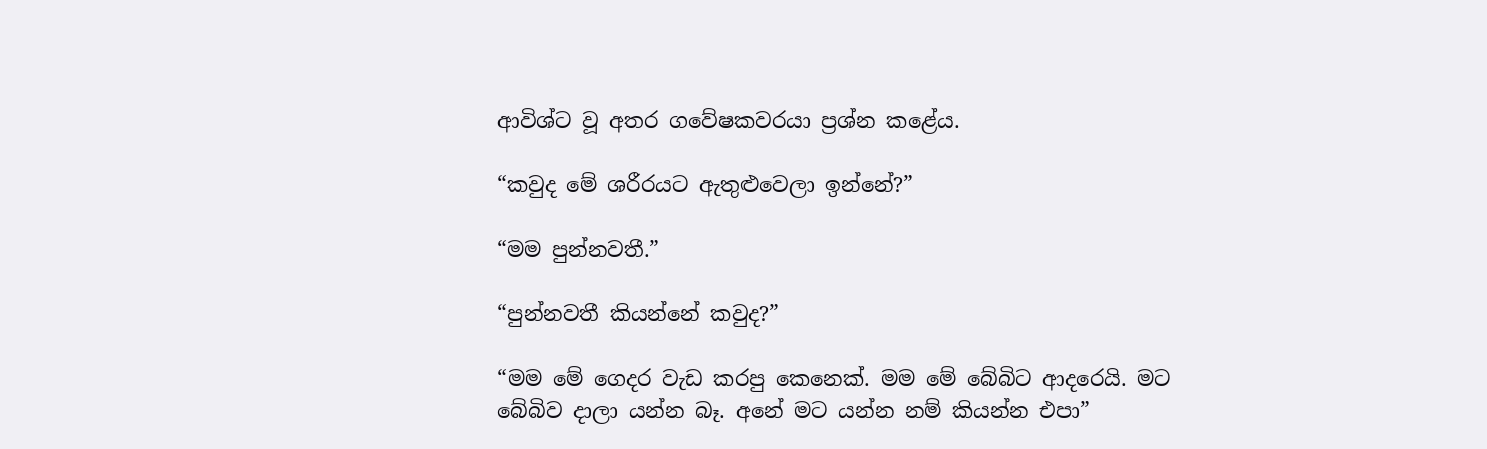ආවිශ්ට වූ අතර ගවේෂකවරයා ප්‍රශ්න කළේය.

“කවුද මේ ශරීරයට ඇතුළුවෙලා ඉන්නේ?”

“මම පුන්නවතී.”

“පුන්නවතී කියන්නේ කවුද?”

“මම මේ ගෙදර වැඩ කරපු කෙනෙක්. මම මේ බේබිට ආදරෙයි. මට බේබිව දාලා යන්න බෑ. අනේ මට යන්න නම් කියන්න එපා”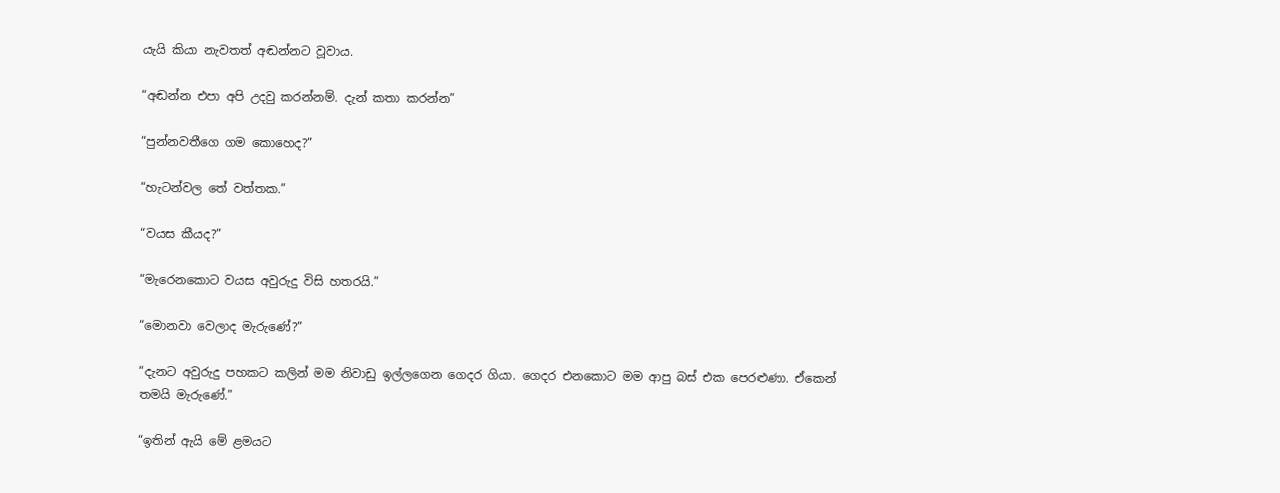යැයි කියා නැවතත් අඬන්නට වූවාය.

“අඬන්න එපා අපි උදවු කරන්නම්. දැන් කතා කරන්න”

“පුන්නවතීගෙ ගම කොහෙද?”

“හැටන්වල තේ වත්තක.”

“වයස කීයද?”

“මැරෙනකොට වයස අවුරුදු විසි හතරයි.”

“මොනවා වෙලාද මැරුණේ?”

“දැනට අවුරුදු පහකට කලින් මම නිවාඩු ඉල්ලගෙන ගෙදර ගියා. ගෙදර එනකොට මම ආපු බස් එක පෙරළුණා. ඒකෙන් තමයි මැරුණේ.”

“ඉතින් ඇයි මේ ළමයට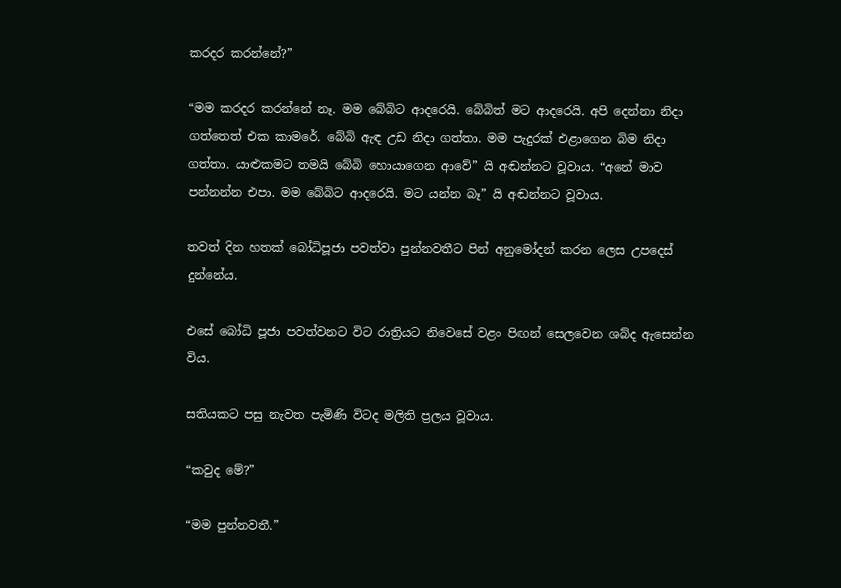කරදර කරන්නේ?”

“මම කරදර කරන්නේ නෑ. මම බේබිට ආදරෙයි. බේබිත් මට ආදරෙයි. අපි දෙන්නා නිදා ගත්තෙත් එක කාමරේ. බේබි ඇඳ උඩ නිදා ගත්තා. මම පැදුරක් එළාගෙන බිම නිදා ගත්තා. යාළුකමට තමයි බේබි හොයාගෙන ආවේ” යි අඬන්නට වූවාය. “අනේ මාව පන්නන්න එපා. මම බේබිට ආදරෙයි. මට යන්න බෑ” යි අඬන්නට වූවාය.

තවත් දින හතක් බෝධිපූජා පවත්වා පුන්නවතීට පින් අනුමෝදන් කරන ලෙස උපදෙස් දුන්නේය.

එසේ බෝධි පූජා පවත්වනට විට රාත්‍රියට නිවෙසේ වළං පිඟන් සෙලවෙන ශබ්ද ඇසෙන්න විය.

සතියකට පසු නැවත පැමිණි විටද මලිති ප්‍රලය වූවාය.

“කවුද මේ?”

“මම පුන්නවතී.”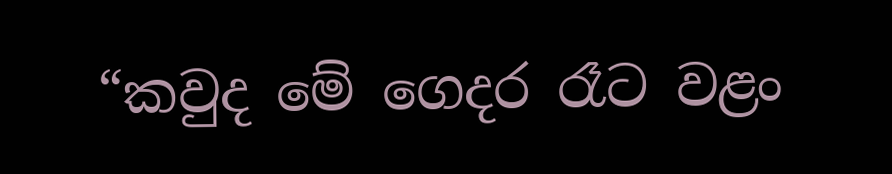“කවුද මේ ගෙදර රෑට වළං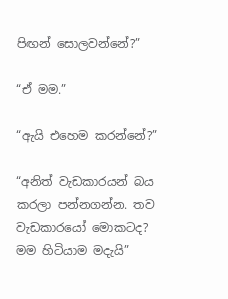පිඟන් සොලවන්නේ?”

“ඒ මම.”

“ඇයි එහෙම කරන්නේ?”

“අනිත් වැඩකාරයන් බය කරලා පන්නගන්න. තව වැඩකාරයෝ මොකටද? මම හිටියාම මදැයි”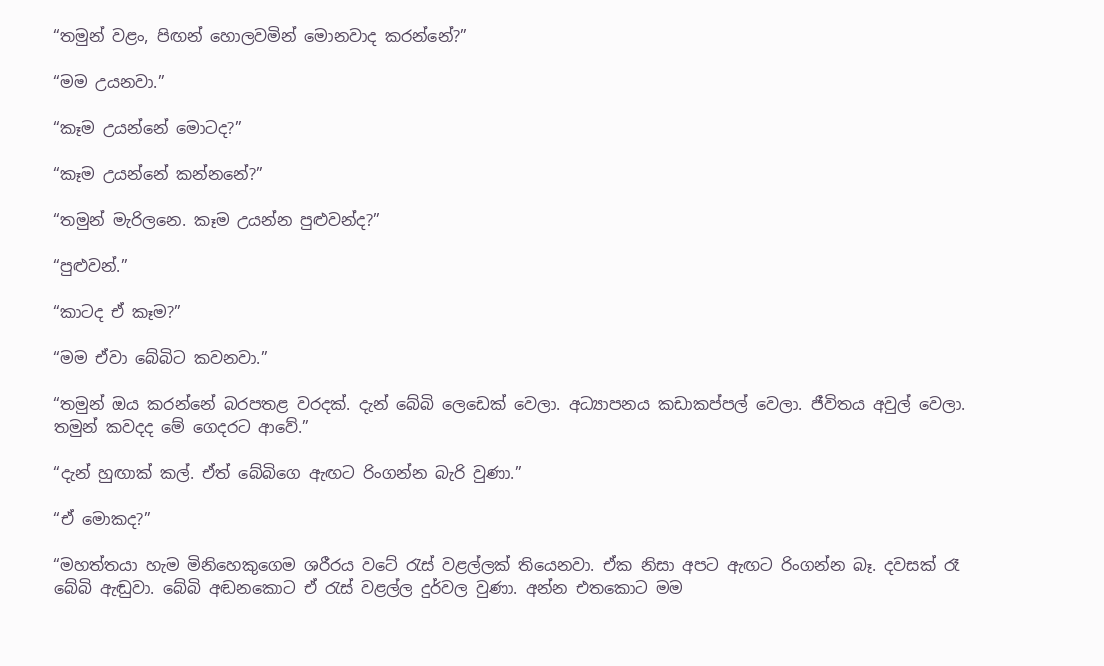“තමුන් වළං, පිඟන් හොලවමින් මොනවාද කරන්නේ?”

“මම උයනවා.”

“කෑම උයන්නේ මොටද?”

“කෑම උයන්නේ කන්නනේ?”

“තමුන් මැරිලනෙ. කෑම උයන්න පුළුවන්ද?”

“පුළුවන්.”

“කාටද ඒ කෑම?”

“මම ඒවා බේබිට කවනවා.”

“තමුන් ඔය කරන්නේ බරපතළ වරදක්. දැන් බේබි ලෙඩෙක් වෙලා. අධ්‍යාපනය කඩාකප්පල් වෙලා. ජීවිතය අවුල් වෙලා. තමුන් කවදද මේ ගෙදරට ආවේ.”

“දැන් හුඟාක් කල්. ඒත් බේබිගෙ ඇඟට රිංගන්න බැරි වුණා.”

“ඒ මොකද?”

“මහත්තයා හැම මිනිහෙකුගෙම ශරීරය වටේ රැස් වළල්ලක් තියෙනවා. ඒක නිසා අපට ඇඟට රිංගන්න බෑ. දවසක් රෑ බේබි ඇඬුවා. බේබි අඬනකොට ඒ රැස් වළල්ල දුර්වල වුණා. අන්න එතකොට මම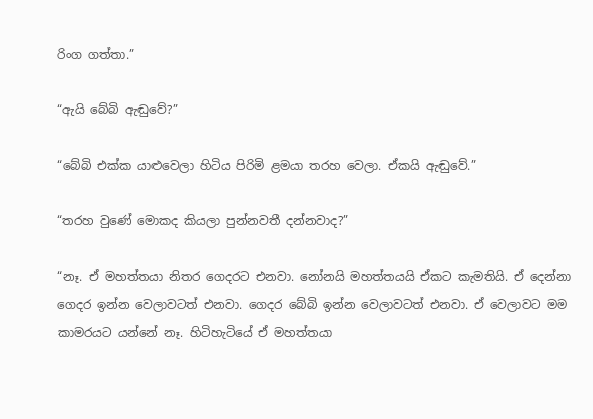රිංග ගත්තා.”

“ඇයි බේබි ඇඬුවේ?”

“බේබි එක්ක යාළුවෙලා හිටිය පිරිමි ළමයා තරහ වෙලා. ඒකයි ඇඬුවේ.”

“තරහ වුණේ මොකද කියලා පුන්නවතී දන්නවාද?”

“නෑ. ඒ මහත්තයා නිතර ගෙදරට එනවා. නෝනයි මහත්තයයි ඒකට කැමතියි. ඒ දෙන්නා ගෙදර ඉන්න වෙලාවටත් එනවා. ගෙදර බේබි ඉන්න වෙලාවටත් එනවා. ඒ වෙලාවට මම කාමරයට යන්නේ නෑ. හිටිහැටියේ ඒ මහත්තයා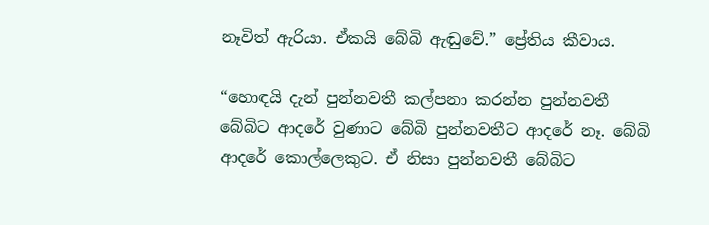නෑවිත් ඇරියා. ඒකයි බේබි ඇඬුවේ.” ප්‍රේතිය කීවාය.

“හොඳයි දැන් පුන්නවතී කල්පනා කරන්න පුන්නවතී බේබිට ආදරේ වුණාට බේබි පුන්නවතීට ආදරේ නෑ. බේබි ආදරේ කොල්ලෙකුට. ඒ නිසා පුන්නවතී බේබිට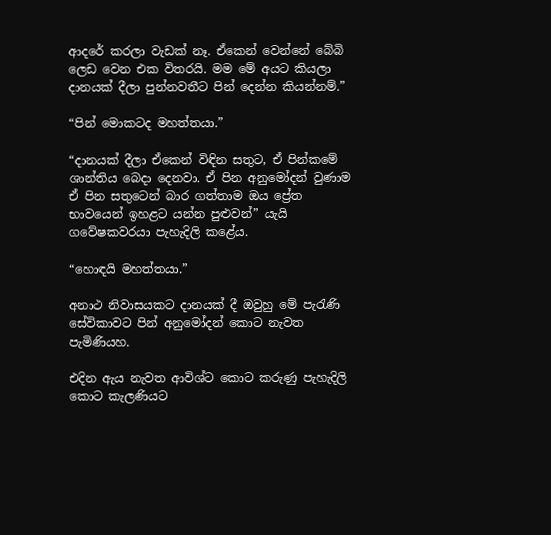ආදරේ කරලා වැඩක් නෑ. ඒකෙන් වෙන්නේ බේබි ලෙඩ වෙන එක විතරයි. මම මේ අයට කියලා දානයක් දීලා පුන්නවතීට පින් දෙන්න කියන්නම්.”

“පින් මොකටද මහත්තයා.”

“දානයක් දීලා ඒකෙන් විඳින සතුට, ඒ පින්කමේ ශාන්තිය බෙදා දෙනවා. ඒ පින අනුමෝදන් වුණාම ඒ පින සතුටෙන් බාර ගත්තාම ඔය ප්‍රේත භාවයෙන් ඉහළට යන්න පුළුවන්” යැයි ගවේෂකවරයා පැහැදිලි කළේය.

“හොඳයි මහත්තයා.”

අනාථ නිවාසයකට දානයක් දී ඔවුහු මේ පැරැණි සේවිකාවට පින් අනුමෝදන් කොට නැවත පැමිණියහ.

එදින ඇය නැවත ආවිශ්ට කොට කරුණු පැහැදිලි කොට කැලණියට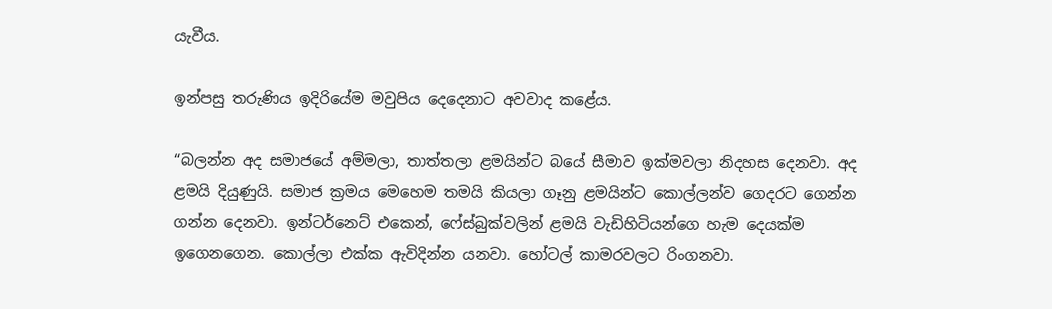යැවීය.

ඉන්පසු තරුණිය ඉදිරියේම මවුපිය දෙදෙනාට අවවාද කළේය.

“බලන්න අද සමාජයේ අම්මලා, තාත්තලා ළමයින්ට බයේ සීමාව ඉක්මවලා නිදහස දෙනවා. අද ළමයි දියුණුයි. සමාජ ක්‍රමය මෙහෙම තමයි කියලා ගෑනු ළමයින්ට කොල්ලන්ව ගෙදරට ගෙන්න ගන්න දෙනවා. ඉන්ටර්නෙට් එකෙන්, ෆේස්බුක්වලින් ළමයි වැඩිහිටියන්ගෙ හැම දෙයක්ම ඉගෙනගෙන. කොල්ලා එක්ක ඇවිදින්න යනවා. හෝටල් කාමරවලට රිංගනවා.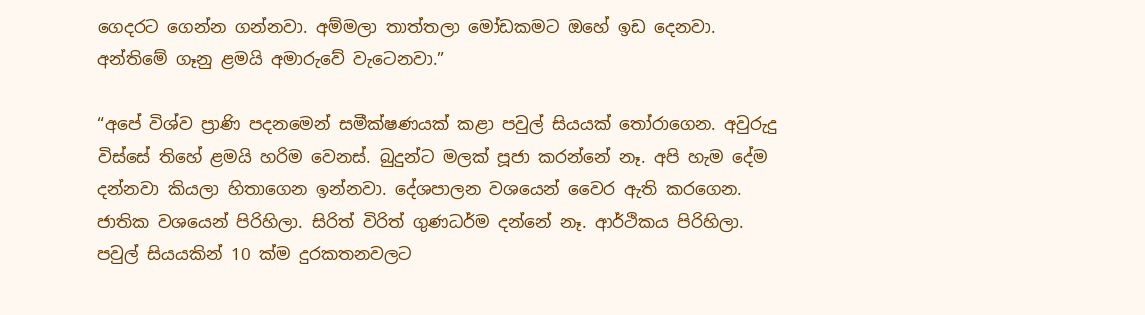ගෙදරට ගෙන්න ගන්නවා. අම්මලා තාත්තලා මෝඩකමට ඔහේ ඉඩ දෙනවා. අන්තිමේ ගෑනු ළමයි අමාරුවේ වැටෙනවා.”

“අපේ විශ්ව ප්‍රාණි පදනමෙන් සමීක්ෂණයක් කළා පවුල් සියයක් තෝරාගෙන. අවුරුදු විස්සේ තිහේ ළමයි හරිම වෙනස්. බුදුන්ට මලක් පූජා කරන්නේ නෑ. අපි හැම දේම දන්නවා කියලා හිතාගෙන ඉන්නවා. දේශපාලන වශයෙන් වෛර ඇති කරගෙන. ජාතික වශයෙන් පිරිහිලා. සිරිත් විරිත් ගුණධර්ම දන්නේ නෑ. ආර්ථිකය පිරිහිලා. පවුල් සියයකින් 10 ක්ම දුරකතනවලට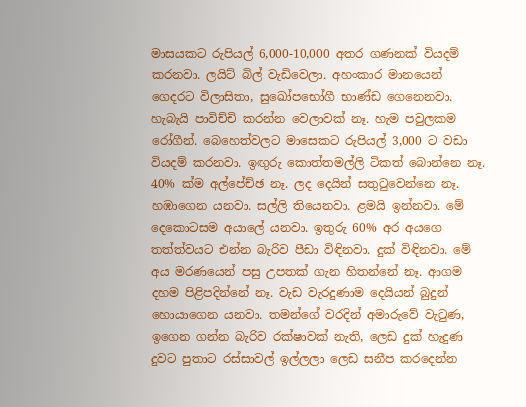මාසයකට රුපියල් 6,000-10,000 අතර ගණනක් වියදම් කරනවා. ලයිට් බිල් වැඩිවෙලා. අහංකාර මානයෙන් ගෙදරට විලාසිතා, සුඛෝපභෝගී භාණ්ඩ ගෙනෙනවා. හැබැයි පාවිච්චි කරන්න වෙලාවක් නෑ. හැම පවුලකම රෝගීන්. බෙහෙත්වලට මාසෙකට රුපියල් 3,000 ට වඩා වියදම් කරනවා. ඉඟුරු කොත්තමල්ලි ටිකත් බොන්නෙ නෑ. 40% ක්ම අල්පේච්ඡ නෑ. ලද දෙයින් සතුටුවෙන්නෙ නෑ. හඹාගෙන යනවා. සල්ලි තියෙනවා. ළමයි ඉන්නවා. මේ දෙකොටසම අයාලේ යනවා. ඉතුරු 60% අර අයගෙ තත්ත්වයට එන්න බැරිව පීඩා විඳිනවා. දුක් විඳිනවා. මේ අය මරණයෙන් පසු උපතක් ගැන හිතන්නේ නෑ. ආගම දහම පිළිපදින්නේ නෑ. වැඩ වැරදුණාම දෙයියන් බුදුන් හොයාගෙන යනවා. තමන්ගේ වරදින් අමාරුවේ වැටුණ, ඉගෙන ගන්න බැරිව රක්ෂාවක් නැති, ලෙඩ දුක් හැදුණ දුවට පුතාට රස්සාවල් ඉල්ලලා ලෙඩ සනීප කරදෙන්න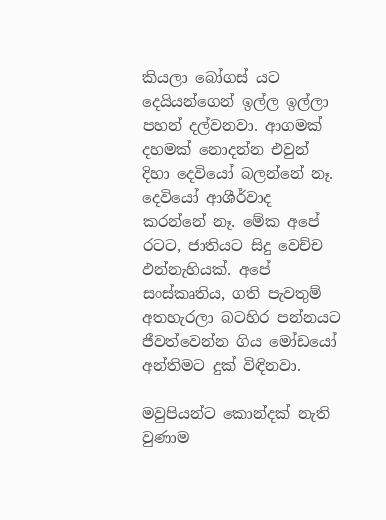කියලා බෝගස් යට දෙයියන්ගෙන් ඉල්ල ඉල්ලා පහන් දල්වනවා. ආගමක් දහමක් නොදන්න එවුන් දිහා දෙවියෝ බලන්නේ නෑ. දෙවියෝ ආශීර්වාද කරන්නේ නෑ. මේක අපේ රටට, ජාතියට සිදු වෙච්ච ඵන්නැහියක්. අපේ සංස්කෘතිය, ගති පැවතුම් අතහැරලා බටහිර පන්නයට ජීවත්වෙන්න ගිය මෝඩයෝ අන්තිමට දුක් විඳිනවා.

මවුපියන්ට කොන්දක් නැති වුණාම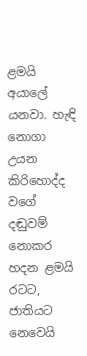ළමයි අයාලේ යනවා. හැඳි නොගා උයන කිරිහොද්ද වගේ දඬුවම් නොකර හදන ළමයි රටට, ජාතියට නෙවෙයි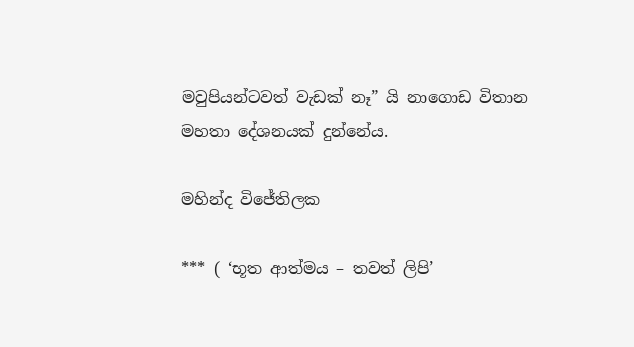මවුපියන්ටවත් වැඩක් නෑ” යි නාගොඩ විතාන මහතා දේශනයක් දුන්නේය.

මහින්ද විජේතිලක

*** ( ‘භූත ආත්මය – තවත් ලිපි’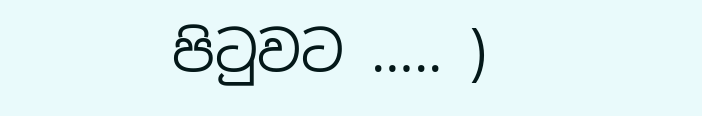පිටුවට ….. )